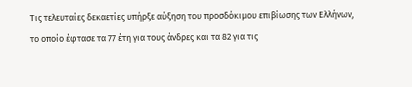Τις τελευταίες δεκαετίες υπήρξε αύξηση του προσδόκιμου επιβίωσης των Ελλήνων, το οποίο έφτασε τα 77 έτη για τους άνδρες και τα 82 για τις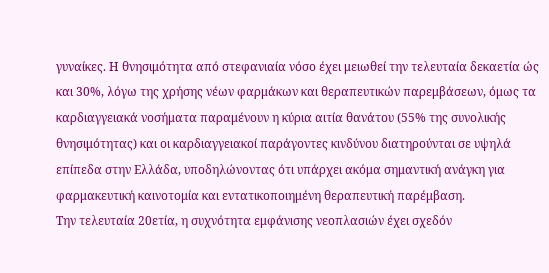γυναίκες. Η θνησιμότητα από στεφανιαία νόσο έχει μειωθεί την τελευταία δεκαετία ώς και 30%, λόγω της χρήσης νέων φαρμάκων και θεραπευτικών παρεμβάσεων, όμως τα καρδιαγγειακά νοσήματα παραμένουν η κύρια αιτία θανάτου (55% της συνολικής θνησιμότητας) και οι καρδιαγγειακοί παράγοντες κινδύνου διατηρούνται σε υψηλά επίπεδα στην Ελλάδα, υποδηλώνοντας ότι υπάρχει ακόμα σημαντική ανάγκη για φαρμακευτική καινοτομία και εντατικοποιημένη θεραπευτική παρέμβαση.
Την τελευταία 20ετία, η συχνότητα εμφάνισης νεοπλασιών έχει σχεδόν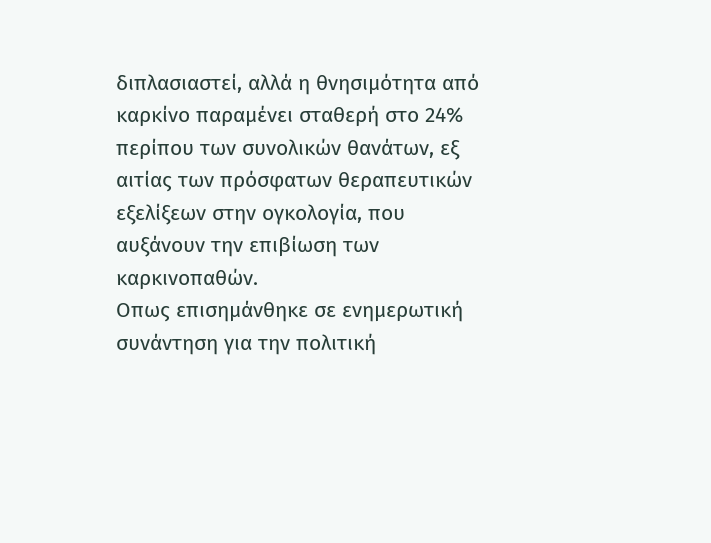διπλασιαστεί, αλλά η θνησιμότητα από καρκίνο παραμένει σταθερή στο 24% περίπου των συνολικών θανάτων, εξ αιτίας των πρόσφατων θεραπευτικών εξελίξεων στην ογκολογία, που αυξάνουν την επιβίωση των καρκινοπαθών.
Οπως επισημάνθηκε σε ενημερωτική συνάντηση για την πολιτική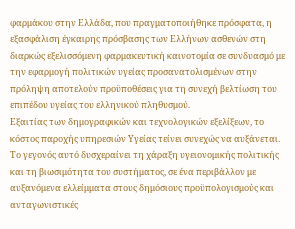φαρμάκου στην Ελλάδα, που πραγματοποιήθηκε πρόσφατα, η εξασφάλιση έγκαιρης πρόσβασης των Ελλήνων ασθενών στη διαρκώς εξελισσόμενη φαρμακευτική καινοτομία σε συνδυασμό με την εφαρμογή πολιτικών υγείας προσανατολισμένων στην πρόληψη αποτελούν προϋποθέσεις για τη συνεχή βελτίωση του επιπέδου υγείας του ελληνικού πληθυσμού.
Εξαιτίας των δημογραφικών και τεχνολογικών εξελίξεων, το κόστος παροχής υπηρεσιών Υγείας τείνει συνεχώς να αυξάνεται. Το γεγονός αυτό δυσχεραίνει τη χάραξη υγειονομικής πολιτικής και τη βιωσιμότητα του συστήματος, σε ένα περιβάλλον με αυξανόμενα ελλείμματα στους δημόσιους προϋπολογισμούς και ανταγωνιστικές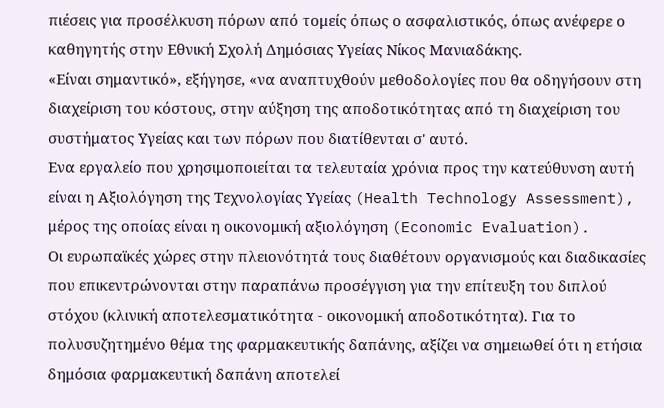πιέσεις για προσέλκυση πόρων από τομείς όπως ο ασφαλιστικός, όπως ανέφερε ο καθηγητής στην Εθνική Σχολή Δημόσιας Υγείας Νίκος Μανιαδάκης.
«Είναι σημαντικό», εξήγησε, «να αναπτυχθούν μεθοδολογίες που θα οδηγήσουν στη διαχείριση του κόστους, στην αύξηση της αποδοτικότητας από τη διαχείριση του συστήματος Υγείας και των πόρων που διατίθενται σ' αυτό.
Ενα εργαλείο που χρησιμοποιείται τα τελευταία χρόνια προς την κατεύθυνση αυτή είναι η Αξιολόγηση της Τεχνολογίας Υγείας (Health Technology Assessment), μέρος της οποίας είναι η οικονομική αξιολόγηση (Economic Evaluation).
Οι ευρωπαϊκές χώρες στην πλειονότητά τους διαθέτουν οργανισμούς και διαδικασίες που επικεντρώνονται στην παραπάνω προσέγγιση για την επίτευξη του διπλού στόχου (κλινική αποτελεσματικότητα - οικονομική αποδοτικότητα). Για το πολυσυζητημένο θέμα της φαρμακευτικής δαπάνης, αξίζει να σημειωθεί ότι η ετήσια δημόσια φαρμακευτική δαπάνη αποτελεί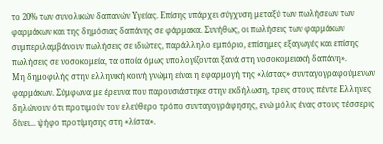το 20% των συνολικών δαπανών Υγείας. Επίσης υπάρχει σύγχυση μεταξύ των πωλήσεων των φαρμάκων και της δημόσιας δαπάνης σε φάρμακα. Συνήθως, οι πωλήσεις των φαρμάκων συμπεριλαμβάνουν πωλήσεις σε ιδιώτες, παράλληλο εμπόριο, επίσημες εξαγωγές και επίσης πωλήσεις σε νοσοκομεία, τα οποία όμως υπολογίζονται ξανά στη νοσοκομειακή δαπάνη».
Μη δημοφιλής στην ελληνική κοινή γνώμη είναι η εφαρμογή της «λίστας» συνταγογραφούμενων φαρμάκων. Σύμφωνα με έρευνα που παρουσιάστηκε στην εκδήλωση, τρεις στους πέντε Ελληνες δηλώνουν ότι προτιμούν τον ελεύθερο τρόπο συνταγογράφησης, ενώ μόλις ένας στους τέσσερις δίνει... ψήφο προτίμησης στη «λίστα».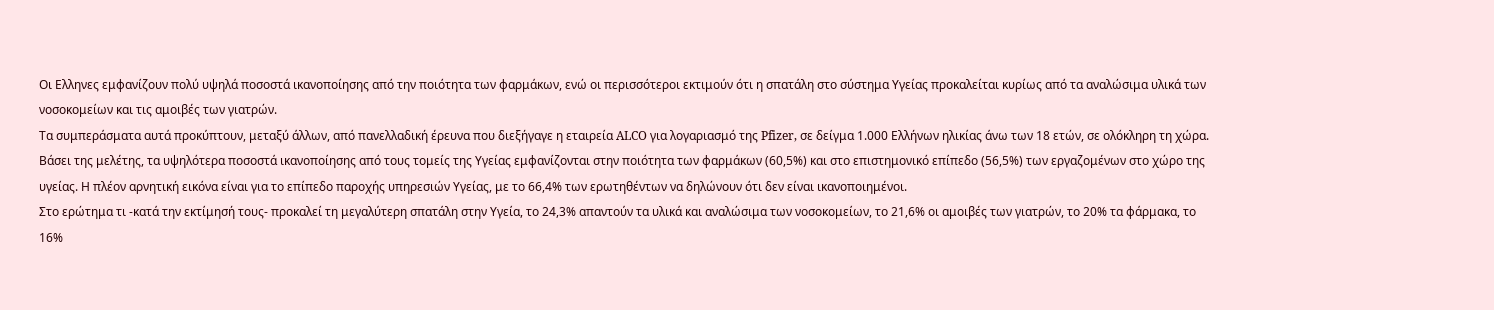Οι Ελληνες εμφανίζουν πολύ υψηλά ποσοστά ικανοποίησης από την ποιότητα των φαρμάκων, ενώ οι περισσότεροι εκτιμούν ότι η σπατάλη στο σύστημα Υγείας προκαλείται κυρίως από τα αναλώσιμα υλικά των νοσοκομείων και τις αμοιβές των γιατρών.
Τα συμπεράσματα αυτά προκύπτουν, μεταξύ άλλων, από πανελλαδική έρευνα που διεξήγαγε η εταιρεία ALCO για λογαριασμό της Pfizer, σε δείγμα 1.000 Ελλήνων ηλικίας άνω των 18 ετών, σε ολόκληρη τη χώρα.
Βάσει της μελέτης, τα υψηλότερα ποσοστά ικανοποίησης από τους τομείς της Υγείας εμφανίζονται στην ποιότητα των φαρμάκων (60,5%) και στο επιστημονικό επίπεδο (56,5%) των εργαζομένων στο χώρο της υγείας. Η πλέον αρνητική εικόνα είναι για το επίπεδο παροχής υπηρεσιών Υγείας, με το 66,4% των ερωτηθέντων να δηλώνουν ότι δεν είναι ικανοποιημένοι.
Στο ερώτημα τι -κατά την εκτίμησή τους- προκαλεί τη μεγαλύτερη σπατάλη στην Υγεία, το 24,3% απαντούν τα υλικά και αναλώσιμα των νοσοκομείων, το 21,6% οι αμοιβές των γιατρών, το 20% τα φάρμακα, το 16%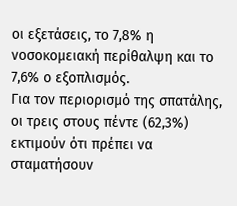οι εξετάσεις, το 7,8% η νοσοκομειακή περίθαλψη και το 7,6% ο εξοπλισμός.
Για τον περιορισμό της σπατάλης, οι τρεις στους πέντε (62,3%) εκτιμούν ότι πρέπει να σταματήσουν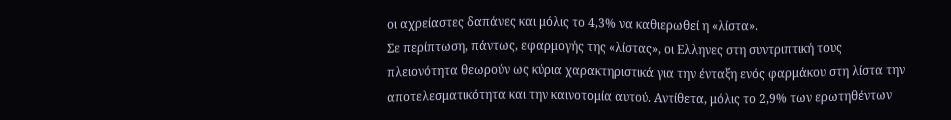οι αχρείαστες δαπάνες και μόλις το 4,3% να καθιερωθεί η «λίστα».
Σε περίπτωση, πάντως, εφαρμογής της «λίστας», οι Ελληνες στη συντριπτική τους πλειονότητα θεωρούν ως κύρια χαρακτηριστικά για την ένταξη ενός φαρμάκου στη λίστα την αποτελεσματικότητα και την καινοτομία αυτού. Αντίθετα, μόλις το 2,9% των ερωτηθέντων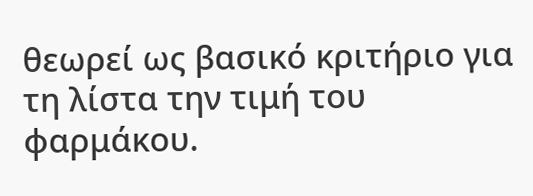θεωρεί ως βασικό κριτήριο για τη λίστα την τιμή του φαρμάκου.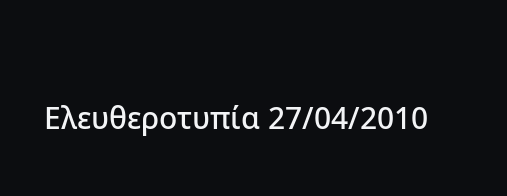Ελευθεροτυπία 27/04/2010